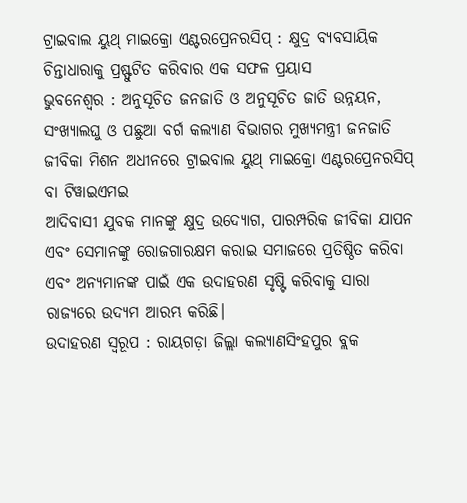ଟ୍ରାଇବାଲ ୟୁଥ୍ ମାଇକ୍ରୋ ଏଣ୍ଟରପ୍ରେନରସିପ୍ : କ୍ଷୁଦ୍ର ବ୍ୟବସାୟିକ ଚିନ୍ତାଧାରାକୁ ପ୍ରଷ୍ଫୁଟିତ କରିବାର ଏକ ସଫଳ ପ୍ରୟାସ
ଭୁବନେଶ୍ବର : ଅନୁସୂଚିତ ଜନଜାତି ଓ ଅନୁସୂଚିତ ଜାତି ଉନ୍ନୟନ, ସଂଖ୍ୟାଲଘୁ ଓ ପଛୁଆ ବର୍ଗ କଲ୍ୟାଣ ବିଭାଗର ମୁଖ୍ୟମନ୍ତ୍ରୀ ଜନଜାତି ଜୀବିକା ମିଶନ ଅଧୀନରେ ଟ୍ରାଇବାଲ ୟୁଥ୍ ମାଇକ୍ରୋ ଏଣ୍ଟରପ୍ରେନରସିପ୍ ବା ଟିୱାଇଏମଇ
ଆଦିବାସୀ ଯୁବକ ମାନଙ୍କୁ କ୍ଷୁଦ୍ର ଉଦ୍ୟୋଗ, ପାରମ୍ପରିକ ଜୀବିକା ଯାପନ ଏବଂ ସେମାନଙ୍କୁ ରୋଜଗାରକ୍ଷମ କରାଇ ସମାଜରେ ପ୍ରତିଷ୍ଠିତ କରିବା ଏବଂ ଅନ୍ୟମାନଙ୍କ ପାଇଁ ଏକ ଉଦାହରଣ ସୃଷ୍ଟି କରିବାକୁ ସାରା ରାଜ୍ୟରେ ଉଦ୍ୟମ ଆରମ୍ଭ କରିଛି।
ଉଦାହରଣ ସ୍ୱରୂପ : ରାୟଗଡ଼ା ଜିଲ୍ଲା କଲ୍ୟାଣସିଂହପୁର ବ୍ଲକ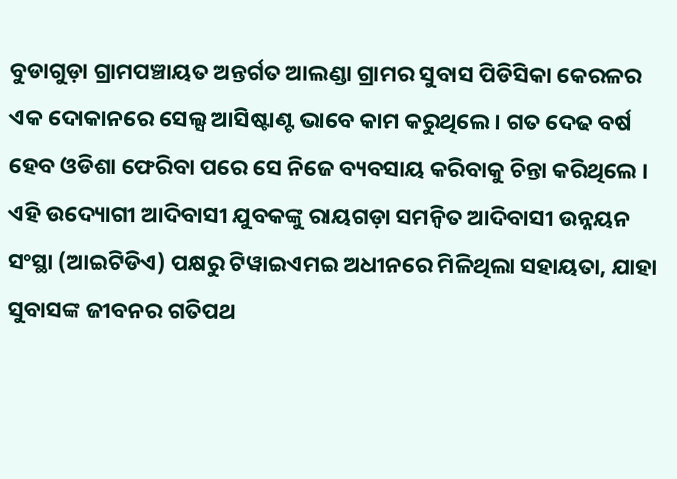ବୁଡାଗୁଡ଼ା ଗ୍ରାମପଞ୍ଚାୟତ ଅନ୍ତର୍ଗତ ଆଲଣ୍ଡା ଗ୍ରାମର ସୁବାସ ପିଡିସିକା କେରଳର ଏକ ଦୋକାନରେ ସେଲ୍ସ ଆସିଷ୍ଟାଣ୍ଟ ଭାବେ କାମ କରୁଥିଲେ । ଗତ ଦେଢ ବର୍ଷ ହେବ ଓଡିଶା ଫେରିବା ପରେ ସେ ନିଜେ ବ୍ୟବସାୟ କରିବାକୁ ଚିନ୍ତା କରିଥିଲେ । ଏହି ଉଦ୍ୟୋଗୀ ଆଦିବାସୀ ଯୁବକଙ୍କୁ ରାୟଗଡ଼ା ସମନ୍ବିତ ଆଦିବାସୀ ଉନ୍ନୟନ ସଂସ୍ଥା (ଆଇଟିଡିଏ) ପକ୍ଷରୁ ଟିୱାଇଏମଇ ଅଧୀନରେ ମିଳିଥିଲା ସହାୟତା, ଯାହା ସୁବାସଙ୍କ ଜୀବନର ଗତିପଥ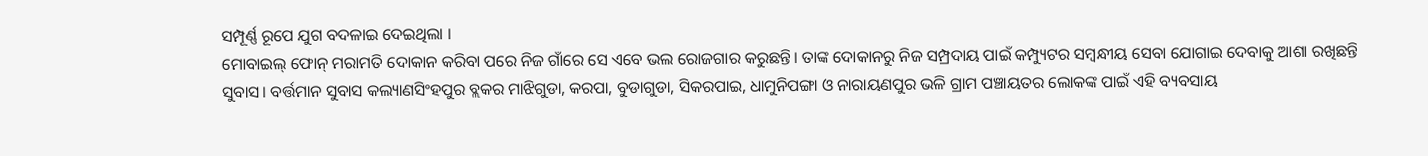ସମ୍ପୂର୍ଣ୍ଣ ରୂପେ ଯୁଗ ବଦଳାଇ ଦେଇଥିଲା ।
ମୋବାଇଲ୍ ଫୋନ୍ ମରାମତି ଦୋକାନ କରିବା ପରେ ନିଜ ଗାଁରେ ସେ ଏବେ ଭଲ ରୋଜଗାର କରୁଛନ୍ତି। ତାଙ୍କ ଦୋକାନରୁ ନିଜ ସମ୍ପ୍ରଦାୟ ପାଇଁ କମ୍ପ୍ୟୁଟର ସମ୍ବନ୍ଧୀୟ ସେବା ଯୋଗାଇ ଦେବାକୁ ଆଶା ରଖିଛନ୍ତି ସୁବାସ। ବର୍ତ୍ତମାନ ସୁବାସ କଲ୍ୟାଣସିଂହପୁର ବ୍ଲକର ମାଝିଗୁଡା, କରପା, ବୁଡାଗୁଡା, ସିକରପାଇ, ଧାମୁନିପଙ୍ଗା ଓ ନାରାୟଣପୁର ଭଳି ଗ୍ରାମ ପଞ୍ଚାୟତର ଲୋକଙ୍କ ପାଇଁ ଏହି ବ୍ୟବସାୟ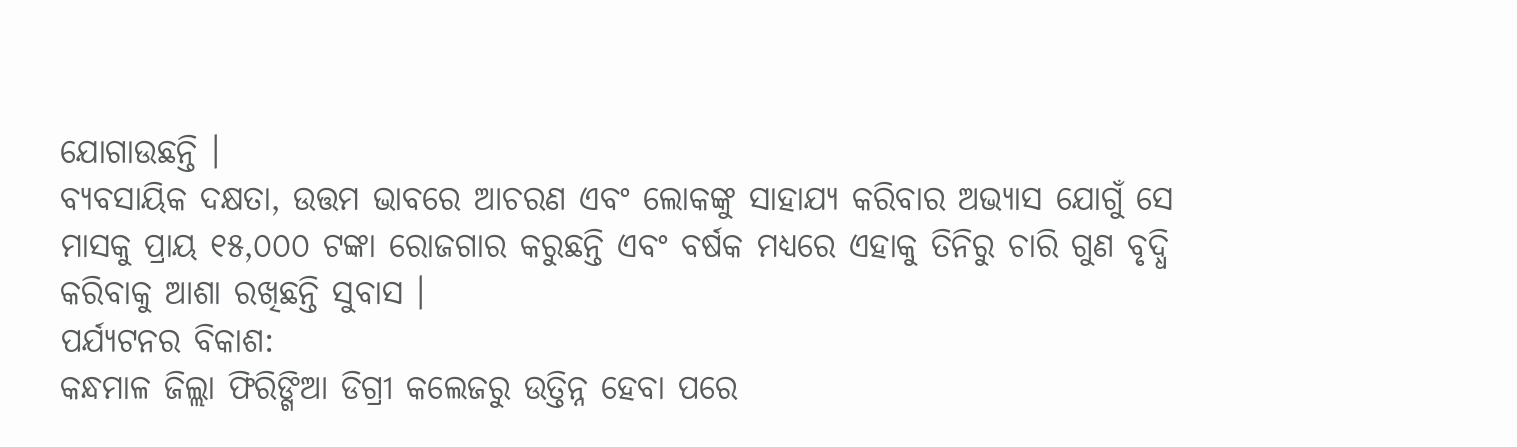ଯୋଗାଉଛନ୍ତି ।
ବ୍ୟବସାୟିକ ଦକ୍ଷତା, ଉତ୍ତମ ଭାବରେ ଆଚରଣ ଏବଂ ଲୋକଙ୍କୁ ସାହାଯ୍ୟ କରିବାର ଅଭ୍ୟାସ ଯୋଗୁଁ ସେ ମାସକୁ ପ୍ରାୟ ୧୫,୦୦୦ ଟଙ୍କା ରୋଜଗାର କରୁଛନ୍ତି ଏବଂ ବର୍ଷକ ମଧ୍ୟରେ ଏହାକୁ ତିନିରୁ ଚାରି ଗୁଣ ବୃଦ୍ଧି କରିବାକୁ ଆଶା ରଖିଛନ୍ତି ସୁବାସ ।
ପର୍ଯ୍ୟଟନର ବିକାଶ:
କନ୍ଧମାଳ ଜିଲ୍ଲା ଫିରିଙ୍ଗିଆ ଡିଗ୍ରୀ କଲେଜରୁ ଉତ୍ତିନ୍ନ ହେବା ପରେ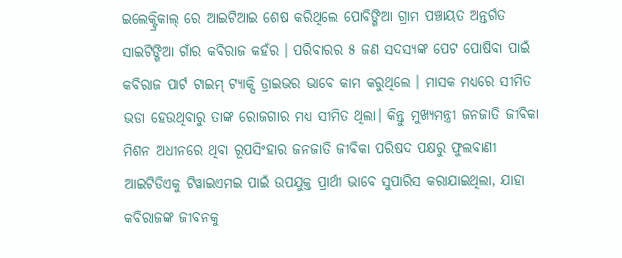ଇଲେକ୍ଟ୍ରିକାଲ୍ ରେ ଆଇଟିଆଇ ଶେଷ କରିଥିଲେ ପୋବିଙ୍ଗିଆ ଗ୍ରାମ ପଞ୍ଚାୟତ ଅନ୍ତର୍ଗତ ସାଇଟିଙ୍ଗିଆ ଗାଁର କବିରାଜ କହଁର । ପରିବାରର ୫ ଜଣ ସଦସ୍ୟଙ୍କ ପେଟ ପୋଷିବା ପାଇଁ କବିରାଜ ପାର୍ଟ ଟାଇମ୍ ଟ୍ୟାକ୍ସି ଡ୍ରାଇଭର ଭାବେ କାମ କରୁଥିଲେ । ମାସକ ମଧ୍ୟରେ ସୀମିତ ଭଡା ହେଉଥିବାରୁ ତାଙ୍କ ରୋଜଗାର ମଧ୍ୟ ସୀମିତ ଥିଲା। କିନ୍ତୁ ମୁଖ୍ୟମନ୍ତ୍ରୀ ଜନଜାତି ଜୀବିକା ମିଶନ ଅଧୀନରେ ଥିବା ରୂପସିଂହାର ଜନଜାତି ଜୀବିକା ପରିଷଦ ପକ୍ଷରୁ ଫୁଲବାଣୀ ଆଇଟିଡିଏକୁ ଟିୱାଇଏମଇ ପାଇଁ ଉପଯୁକ୍ତ ପ୍ରାର୍ଥୀ ଭାବେ ସୁପାରିସ କରାଯାଇଥିଲା, ଯାହା କବିରାଜଙ୍କ ଜୀବନକୁ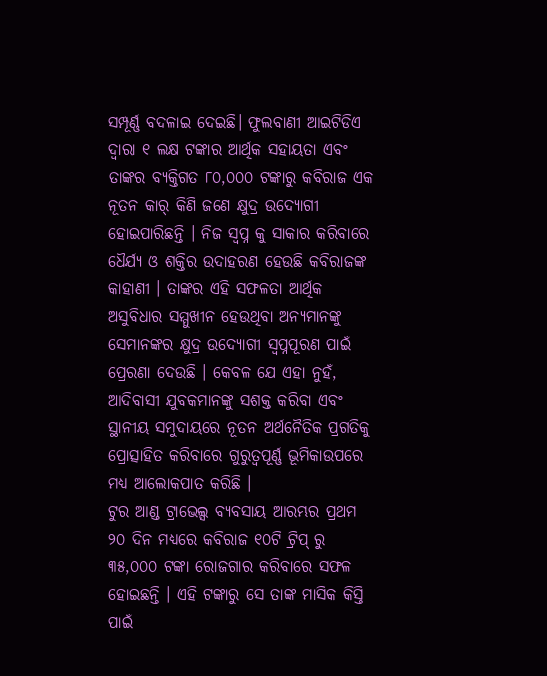ସମ୍ପୂର୍ଣ୍ଣ ବଦଳାଇ ଦେଇଛି। ଫୁଲବାଣୀ ଆଇଟିଡିଏ ଦ୍ୱାରା ୧ ଲକ୍ଷ ଟଙ୍କାର ଆର୍ଥିକ ସହାୟତା ଏବଂ ତାଙ୍କର ବ୍ୟକ୍ତିଗତ ୮୦,୦୦୦ ଟଙ୍କାରୁ କବିରାଜ ଏକ ନୂତନ କାର୍ କିଣି ଜଣେ କ୍ଷୁଦ୍ର ଉଦ୍ୟୋଗୀ ହୋଇପାରିଛନ୍ତି । ନିଜ ସ୍ୱପ୍ନ କୁ ସାକାର କରିବାରେ ଧୈର୍ଯ୍ୟ ଓ ଶକ୍ତିର ଉଦାହରଣ ହେଉଛି କବିରାଜଙ୍କ କାହାଣୀ । ତାଙ୍କର ଏହି ସଫଳତା ଆର୍ଥିକ ଅସୁବିଧାର ସମ୍ମୁଖୀନ ହେଉଥିବା ଅନ୍ୟମାନଙ୍କୁ ସେମାନଙ୍କର କ୍ଷୁଦ୍ର ଉଦ୍ୟୋଗୀ ସ୍ୱପ୍ନପୂରଣ ପାଇଁ ପ୍ରେରଣା ଦେଉଛି । କେବଳ ଯେ ଏହା ନୁହଁ, ଆଦିବାସୀ ଯୁବକମାନଙ୍କୁ ସଶକ୍ତ କରିବା ଏବଂ ସ୍ଥାନୀୟ ସମୁଦାୟରେ ନୂତନ ଅର୍ଥନୈତିକ ପ୍ରଗତିକୁ ପ୍ରୋତ୍ସାହିତ କରିବାରେ ଗୁରୁତ୍ୱପୂର୍ଣ୍ଣ ଭୂମିକାଉପରେ ମଧ୍ୟ ଆଲୋକପାତ କରିଛି ।
ଟୁର ଆଣ୍ଡ ଟ୍ରାଭେଲ୍ସ ବ୍ୟବସାୟ ଆରମ୍ଭର ପ୍ରଥମ ୨୦ ଦିନ ମଧ୍ୟରେ କବିରାଜ ୧୦ଟି ଟ୍ରିପ୍ ରୁ ୩୫,୦୦୦ ଟଙ୍କା ରୋଜଗାର କରିବାରେ ସଫଳ ହୋଇଛନ୍ତି । ଏହି ଟଙ୍କାରୁ ସେ ତାଙ୍କ ମାସିକ କିସ୍ତି ପାଇଁ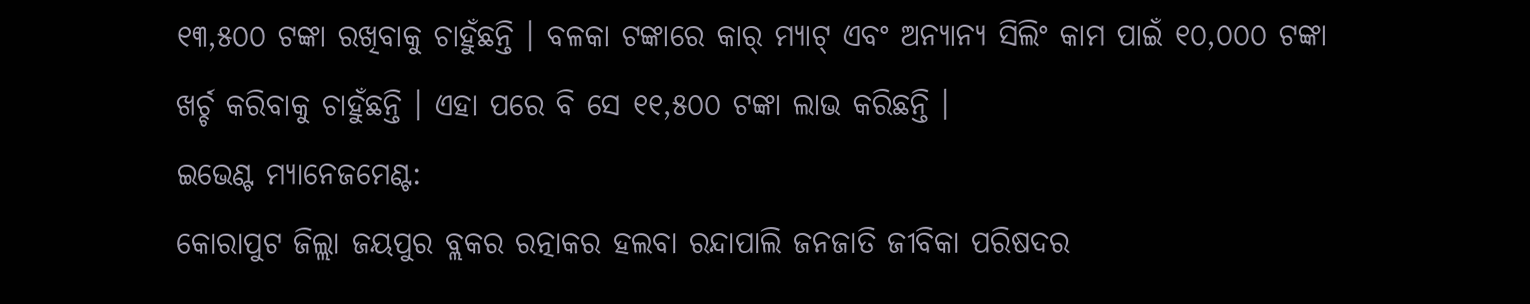୧୩,୫୦୦ ଟଙ୍କା ରଖିବାକୁ ଚାହୁଁଛନ୍ତି । ବଳକା ଟଙ୍କାରେ କାର୍ ମ୍ୟାଟ୍ ଏବଂ ଅନ୍ୟାନ୍ୟ ସିଲିଂ କାମ ପାଇଁ ୧୦,୦୦୦ ଟଙ୍କା ଖର୍ଚ୍ଚ କରିବାକୁ ଚାହୁଁଛନ୍ତି । ଏହା ପରେ ବି ସେ ୧୧,୫୦୦ ଟଙ୍କା ଲାଭ କରିଛନ୍ତି ।
ଇଭେଣ୍ଟ ମ୍ୟାନେଜମେଣ୍ଟ:
କୋରାପୁଟ ଜିଲ୍ଲା ଜୟପୁର ବ୍ଲକର ରତ୍ନାକର ହଲବା ରନ୍ଦାପାଲି ଜନଜାତି ଜୀବିକା ପରିଷଦର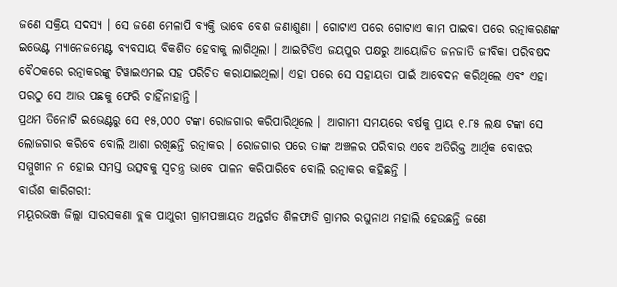ଜଣେ ସକ୍ରିୟ ସଦସ୍ୟ । ସେ ଜଣେ ମେଳାପି ବ୍ୟକ୍ତି ଭାବେ ବେଶ ଜଣାଶୁଣା । ଗୋଟାଏ ପରେ ଗୋଟାଏ କାମ ପାଇବା ପରେ ରତ୍ନାକରଣଙ୍କ ଇଭେଣ୍ଟ ମ୍ୟାନେଜମେଣ୍ଟ ବ୍ୟବସାୟ ବିକଶିତ ହେବାକୁ ଲାଗିଥିଲା । ଆଇଟିଡିଏ ଜୟପୁର ପକ୍ଷରୁ ଆୟୋଜିତ ଜନଜାତି ଜୀବିକା ପରିବଷଦ ବୈଠକରେ ରତ୍ନାକରଙ୍କୁ ଟିୱାଇଏମଇ ସହ ପରିଚିତ କରାଯାଇଥିଲା। ଏହା ପରେ ସେ ସହାୟତା ପାଇଁ ଆବେଦନ କରିଥିଲେ ଏବଂ ଏହା ପରଠୁ ସେ ଆଉ ପଛକୁ ଫେରି ଚାହିଁନାହାନ୍ତି ।
ପ୍ରଥମ ତିନୋଟି ଇଭେଣ୍ଟରୁ ସେ ୧୫,୦୦୦ ଟଙ୍କା ରୋଜଗାର କରିପାରିଥିଲେ । ଆଗାମୀ ସମୟରେ ବର୍ଷକୁ ପ୍ରାୟ ୧.୮୫ ଲକ୍ଷ ଟଙ୍କା ସେ ଲୋଜଗାର କରିବେ ବୋଲି ଆଶା ରଖିଛନ୍ତି ରତ୍ନାକର । ରୋଜଗାର ପରେ ତାଙ୍କ ଅଞ୍ଚଳର ପରିବାର ଏବେ ଅତିରିକ୍ତ ଆର୍ଥିକ ବୋଝର ସମ୍ମୁଖୀନ ନ ହୋଇ ସମସ୍ତ ଉତ୍ସବକୁ ସ୍ବଚନ୍ତ୍ର ଭାବେ ପାଳନ କରିପାରିବେ ବୋଲି ରତ୍ନାକର କହିଛନ୍ତି ।
ବାଉଁଶ କାରିଗରୀ:
ମୟୂରଭଞ୍ଜ ଜିଲ୍ଲା ସାରସକଣା ବ୍ଲକ ପାଥୁରୀ ଗ୍ରାମପଞ୍ଚାୟତ ଅନ୍ତର୍ଗତ ଶିଳଫାଡି ଗ୍ରାମର ରଘୁନାଥ ମହାଲି ହେଉଛନ୍ତି ଜଣେ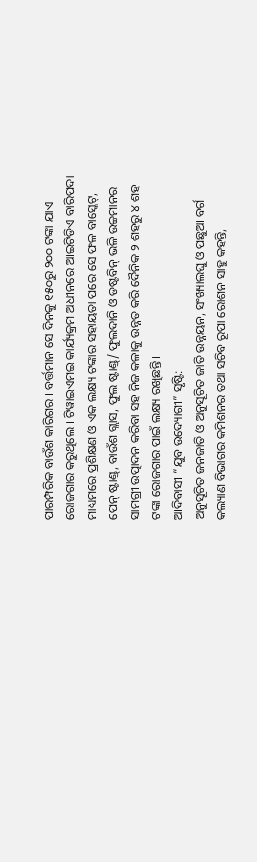ପାରମ୍ପରିକ ବାଉଁଶ କାରିଗର । ବର୍ତ୍ତମାନ ସେ ଦିନକୁ ୧୫୦ରୁ ୨୦୦ ଟଙ୍କା ଯାଏ ରୋଜଗାର କରୁଥିଲେ । ଟିୱାଇଏମଇ କାର୍ଯ୍ୟକ୍ରମ ଅଧୀନରେ ଆଇଟିଡିଏ ବାରିପଦା ମାଧ୍ୟମରେ ପ୍ରଶିକ୍ଷଣ ଓ ଏକ ଲକ୍ଷ୍ୟ ଟଙ୍କାର ସହାୟତା ପରେ ସେ ଫଳ ବାସ୍କେଟ୍, ପେନ୍ ଷ୍ଟାଣ୍ଡ୍, ବାଉଁଶ ଗ୍ଲାସ, ଫୁଲ ଷ୍ଟାଣ୍ଡ୍/ ଫୁଲଦାନି ଓ ଡଷ୍ଟବିନ୍ ଭଳି ଉଚ୍ଚମାନର ସାମଗ୍ରୀ ଉତ୍ପାଦନ କରିବା ସହ ନିଜ କଳାକୁ ଉନ୍ନତ କରି ଦୈନିକ ୨ ଶହରୁ ୪ ଶହ ଟଙ୍କା ରୋଜଗାର ପାଇଁ ଲକ୍ଷ୍ୟ ରଖିଛନ୍ତି।
ଆଦିବାସୀ “ଯୁବ ଉଦ୍ୟୋଗୀ” ସୃଷ୍ଟି:
ଅନୁସୂଚିତ ଜନଜାତି ଓ ଅନୁସୂଚିତ ଜାତି ଉନ୍ନୟନ, ସଂଖ୍ୟାଲଘୁ ଓ ପଛୁଆ ବର୍ଗ କଲ୍ୟାଣ ବିଭାଗର କମିଶନର ତଥା ସଚିବ ରୂପା ରୋଶନ ସାହୁ କହନ୍ତି,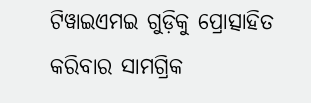ଟିୱାଇଏମଇ ଗୁଡ଼ିକୁ ପ୍ରୋତ୍ସାହିତ କରିବାର ସାମଗ୍ରିକ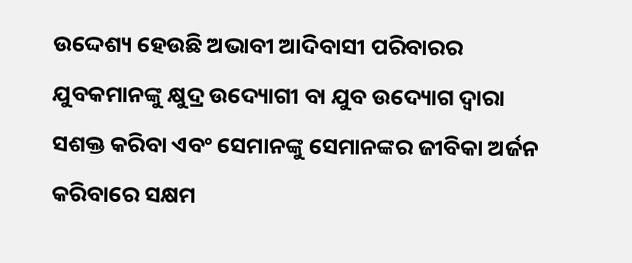ଉଦ୍ଦେଶ୍ୟ ହେଉଛି ଅଭାବୀ ଆଦିବାସୀ ପରିବାରର ଯୁବକମାନଙ୍କୁ କ୍ଷୁଦ୍ର ଉଦ୍ୟୋଗୀ ବା ଯୁବ ଉଦ୍ୟୋଗ ଦ୍ବାରା ସଶକ୍ତ କରିବା ଏବଂ ସେମାନଙ୍କୁ ସେମାନଙ୍କର ଜୀବିକା ଅର୍ଜନ କରିବାରେ ସକ୍ଷମ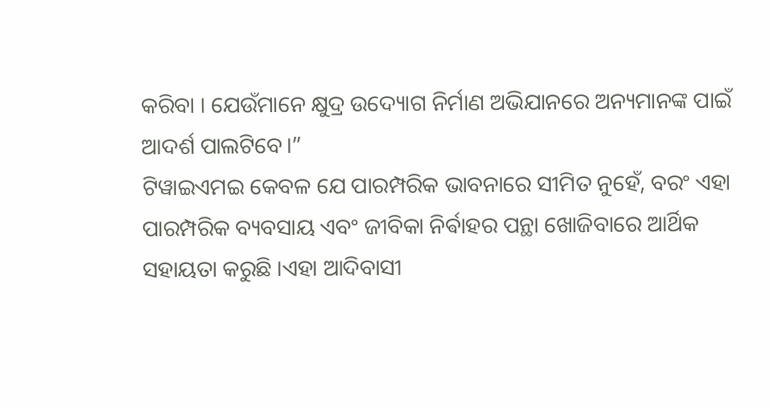କରିବା । ଯେଉଁମାନେ କ୍ଷୁଦ୍ର ଉଦ୍ୟୋଗ ନିର୍ମାଣ ଅଭିଯାନରେ ଅନ୍ୟମାନଙ୍କ ପାଇଁ ଆଦର୍ଶ ପାଲଟିବେ।”
ଟିୱାଇଏମଇ କେବଳ ଯେ ପାରମ୍ପରିକ ଭାବନାରେ ସୀମିତ ନୁହେଁ, ବରଂ ଏହା ପାରମ୍ପରିକ ବ୍ୟବସାୟ ଏବଂ ଜୀବିକା ନିର୍ଵାହର ପନ୍ଥା ଖୋଜିବାରେ ଆର୍ଥିକ ସହାୟତା କରୁଛି ।ଏହା ଆଦିବାସୀ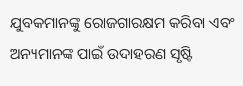ଯୁବକମାନଙ୍କୁ ରୋଜଗାରକ୍ଷମ କରିବା ଏବଂ ଅନ୍ୟମାନଙ୍କ ପାଇଁ ଉଦାହରଣ ସୃଷ୍ଟି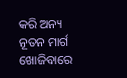କରି ଅନ୍ୟ ନୂତନ ମାର୍ଗ ଖୋଜିବାରେ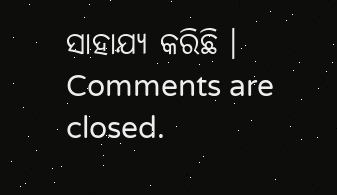ସାହାଯ୍ୟ କରିଛି ।
Comments are closed.